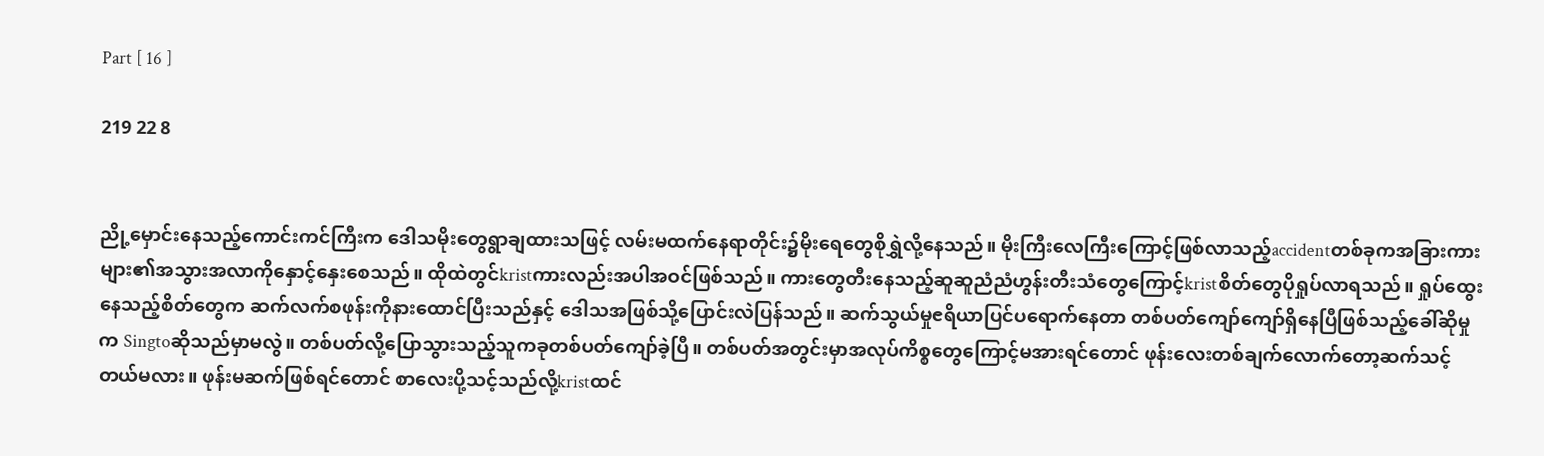Part [ 16 ]

219 22 8


ညို့မှောင်းနေသည့်ကောင်းကင်ကြီးက ဒေါသမိုးတွေရွာချထားသဖြင့် လမ်းမထက်နေရာတိုင်း၌မိုးရေတွေစိုရွှဲလို့နေသည်။ မိုးကြီးလေကြီးကြောင့်ဖြစ်လာသည့်accidentတစ်ခုကအခြားကားများ၏အသွားအလာကိုနှောင့်နှေးစေသည်။ ထိုထဲတွင်kristကားလည်းအပါအဝင်ဖြစ်သည်။ ကားတွေတီးနေသည့်ဆူဆူညံညံဟွန်းတီးသံတွေကြောင့်kristစိတ်တွေပိုရှုပ်လာရသည်။ ရှုပ်ထွေးနေသည့်စိတ်တွေက ဆက်လက်စဖုန်းကိုနားထောင်ပြီးသည်နှင့် ဒေါသအဖြစ်သို့ပြောင်းလဲပြန်သည်။ ဆက်သွယ်မှုၔရိယာပြင်ပရောက်နေတာ တစ်ပတ်ကျော်ကျော်ရှိနေပြီဖြစ်သည့်ခေါ်ဆိုမှုက Singtoဆိုသည်မှာမလွဲ။ တစ်ပတ်လို့ပြောသွားသည့်သူကခုတစ်ပတ်ကျော်ခဲ့ပြီ။ တစ်ပတ်အတွင်းမှာအလုပ်ကိစ္စတွေကြောင့်မအားရင်တောင် ဖုန်းလေးတစ်ချက်လောက်တော့ဆက်သင့်တယ်မလား။ ဖုန်းမဆက်ဖြစ်ရင်တောင် စာလေးပို့သင့်သည်လို့kristထင်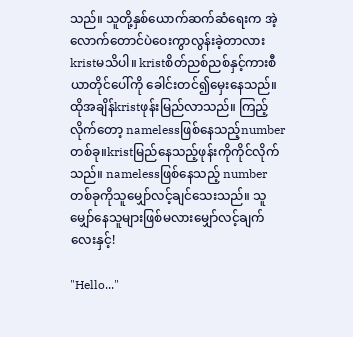သည်။ သူတို့နှစ်ယောက်ဆက်ဆံရေးက အဲ့လောက်တောင်ပဲဝေးကွာလွန်းခဲ့တာလား kristမသိပါ။ kristစိတ်ညစ်ညစ်နှင့်ကားစီယာတိုင်ပေါ်ကို ခေါင်းတင်၍မှေးနေသည်။ ထိုအချိန်kristဖုန်းမြည်လာသည်။ ကြည့်လိုက်တော့ namelessဖြစ်နေသည့်numberတစ်ခု။kristမြည်နေသည့်ဖုန်းကိုကိုင်လိုက်သည်။ namelessဖြစ်နေသည့် numberတစ်ခုကိုသူမျှော်လင့်ချင်သေးသည်။ သူမျှော်နေသူများဖြစ်မလားမျှော်လင့်ချက်လေးနှင့်!

"Hello..."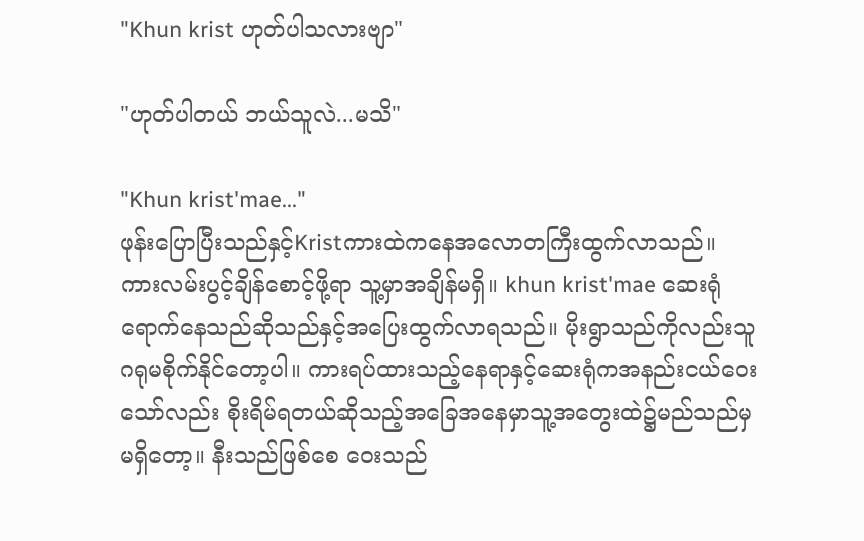"Khun krist ဟုတ်ပါသလားဗျာ"

"ဟုတ်ပါတယ် ဘယ်သူလဲ...မသိ"

"Khun krist'mae..."
ဖုန်းပြောပြီးသည်နှင့်Kristကားထဲကနေအလောတကြီးထွက်လာသည်။ ကားလမ်းပွင့်ချိန်စောင့်ဖို့ရာ သူ့မှာအချိန်မရှိ။ khun krist'mae ဆေးရုံရောက်နေသည်ဆိုသည်နှင့်အပြေးထွက်လာရသည်။ မိုးရွာသည်ကိုလည်းသူဂရုမစိုက်နိုင်တော့ပါ။ ကားရပ်ထားသည့်နေရာနှင့်ဆေးရုံကအနည်းငယ်ဝေးသော်လည်း စိုးရိမ်ရတယ်ဆိုသည့်အခြေအနေမှာသူ့အတွေးထဲ၌မည်သည်မှမရှိတော့။ နီးသည်ဖြစ်စေ ဝေးသည်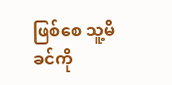ဖြစ်စေ သူ့မိခင်ကို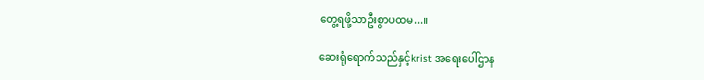တွေ့ရဖို့သာဦးစွာပထမ...။

ဆေးရုံရောက်သည်နှင့်krist အရေးပေါ်ဌာန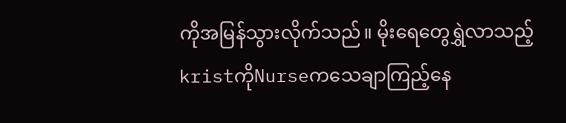ကိုအမြန်သွားလိုက်သည်။ မိုးရေတွေရွှဲလာသည့်kristကိုNurseကသေချာကြည့်နေ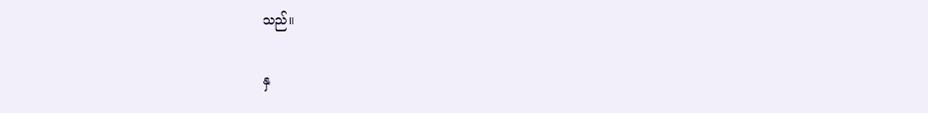သည်။

နှ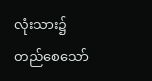လုံးသား၌တည်စေသော်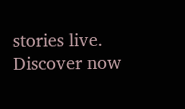stories live. Discover now